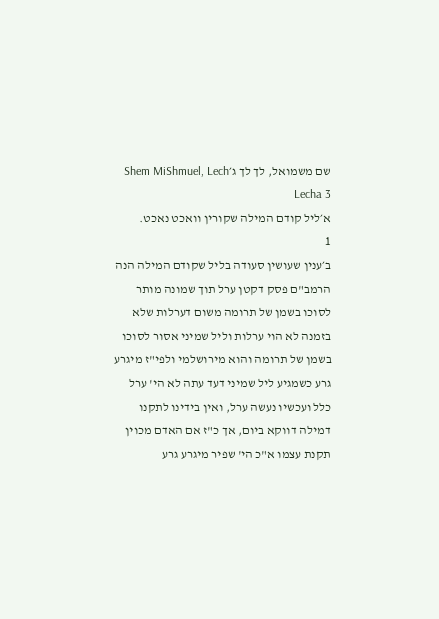שם משמואל, לך לך ג׳Shem MiShmuel, Lech Lecha 3
א׳ליל קודם המילה שקורין וואכט נאכט.
1
ב׳ענין שעושין סעודה בליל שקודם המילה הנה הרמב"ם פסק דקטן ערל תוך שמונה מותר לסוכו בשמן של תרומה משום דערלות שלא בזמנה לא הוי ערלות וליל שמיני אסור לסוכו בשמן של תרומה והוא מירושלמי ולפי"ז מיגרע גרע כשמגיע ליל שמיני דעד עתה לא הי' ערל כלל ועכשיו נעשה ערל, ואין בידינו לתקנו דמילה דווקא ביום, אך כ"ז אם האדם מכוין תקנת עצמו א"כ הי' שפיר מיגרע גרע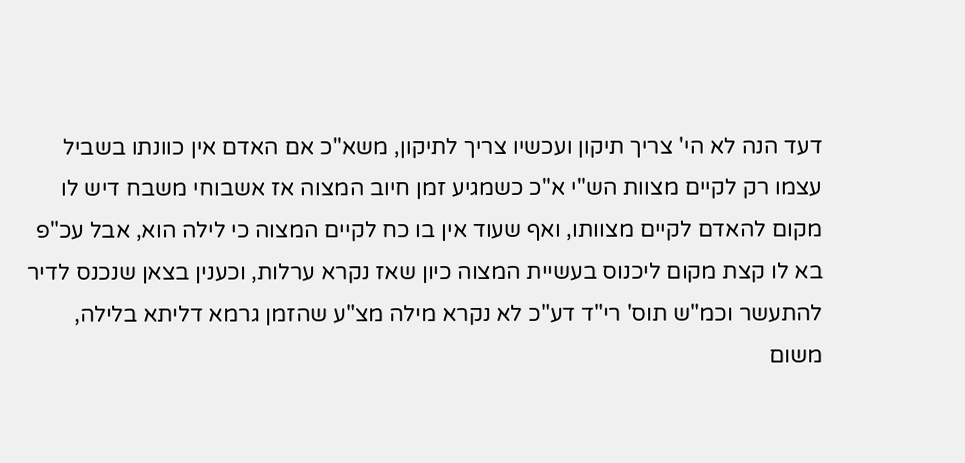דעד הנה לא הי' צריך תיקון ועכשיו צריך לתיקון, משא"כ אם האדם אין כוונתו בשביל עצמו רק לקיים מצוות הש"י א"כ כשמגיע זמן חיוב המצוה אז אשבוחי משבח דיש לו מקום להאדם לקיים מצוותו, ואף שעוד אין בו כח לקיים המצוה כי לילה הוא, אבל עכ"פ בא לו קצת מקום ליכנוס בעשיית המצוה כיון שאז נקרא ערלות, וכענין בצאן שנכנס לדיר להתעשר וכמ"ש תוס' רי"ד דע"כ לא נקרא מילה מצ"ע שהזמן גרמא דליתא בלילה, משום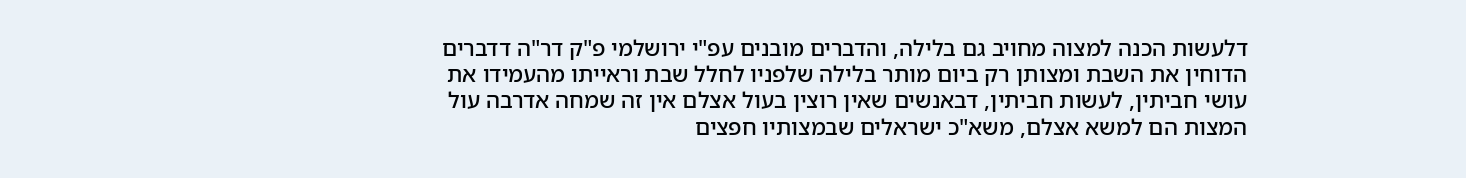דלעשות הכנה למצוה מחויב גם בלילה, והדברים מובנים עפ"י ירושלמי פ"ק דר"ה דדברים הדוחין את השבת ומצותן רק ביום מותר בלילה שלפניו לחלל שבת וראייתו מהעמידו את עושי חביתין, לעשות חביתין, דבאנשים שאין רוצין בעול אצלם אין זה שמחה אדרבה עול המצות הם למשא אצלם, משא"כ ישראלים שבמצותיו חפצים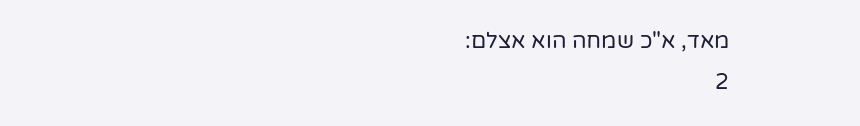מאד, א"כ שמחה הוא אצלם:
2